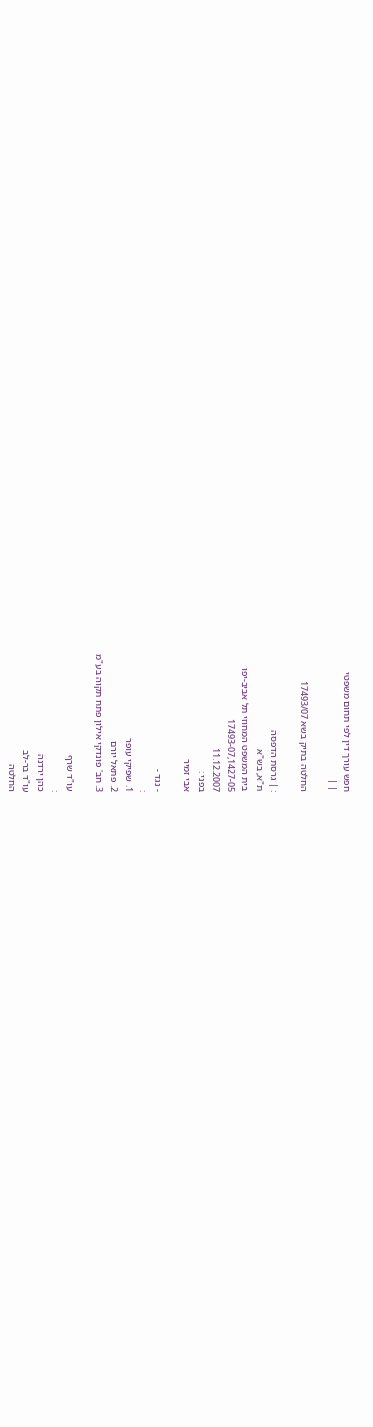חפש עורך דין לפי תחום משפטי
| |

החלטה בתיק בשא 17493/07

: | גרסת הדפסה
ת"א, בש"א
בית המשפט המחוזי תל אביב-יפו
17493-07,1427-05
11.12.2007
בפני :
אבי זמיר

- נגד -
:
1. שפיקי עופר
2. פתאל יורם
3. חב' פונדקי אילון פתח תקוה בע"מ

עו"ד שרף
:
כהן ירדנה
עו"ד בר-לב
החלטה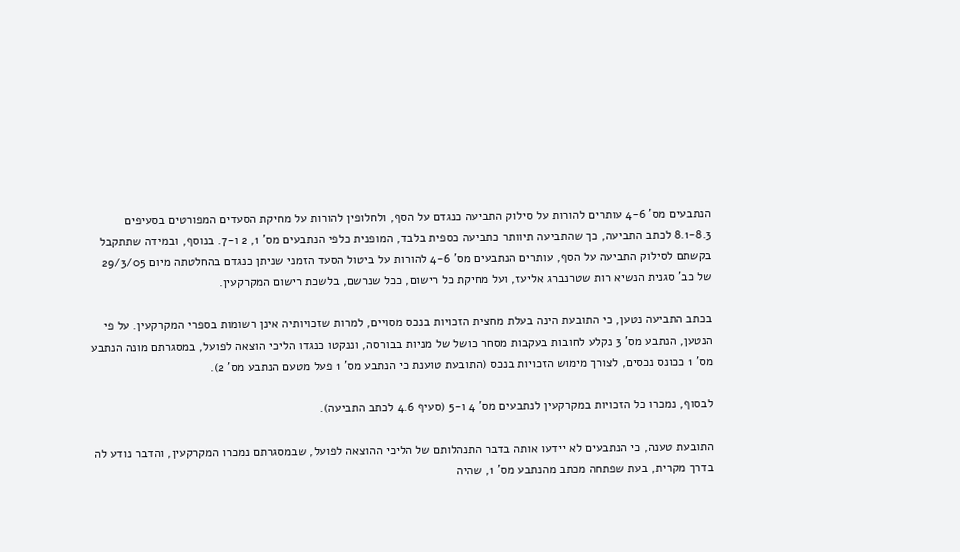הנתבעים מס' 4-6 עותרים להורות על סילוק התביעה כנגדם על הסף, ולחלופין להורות על מחיקת הסעדים המפורטים בסעיפים 8.1-8.3 לכתב התביעה, כך שהתביעה תיוותר כתביעה כספית בלבד, המופנית כלפי הנתבעים מס' 1, 2 ו-7. בנוסף, ובמידה שתתקבל בקשתם לסילוק התביעה על הסף, עותרים הנתבעים מס' 4-6 להורות על ביטול הסעד הזמני שניתן כנגדם בהחלטתה מיום 29/3/05 של כב' סגנית הנשיא רות שטרנברג אליעז, ועל מחיקת כל רישום, ככל שנרשם, בלשכת רישום המקרקעין.

בכתב התביעה נטען, כי התובעת הינה בעלת מחצית הזכויות בנכס מסויים, למרות שזכויותיה אינן רשומות בספרי המקרקעין. על פי הנטען, הנתבע מס' 3 נקלע לחובות בעקבות מסחר כושל של מניות בבורסה, וננקטו כנגדו הליכי הוצאה לפועל, במסגרתם מונה הנתבע מס' 1 ככונס נכסים, לצורך מימוש הזכויות בנכס (התובעת טוענת כי הנתבע מס' 1 פעל מטעם הנתבע מס' 2).

לבסוף, נמכרו כל הזכויות במקרקעין לנתבעים מס' 4 ו-5 (סעיף 4.6 לכתב התביעה).

התובעת טענה, כי הנתבעים לא יידעו אותה בדבר התנהלותם של הליכי ההוצאה לפועל, שבמסגרתם נמכרו המקרקעין, והדבר נודע לה בדרך מקרית, בעת שפתחה מכתב מהנתבע מס' 1, שהיה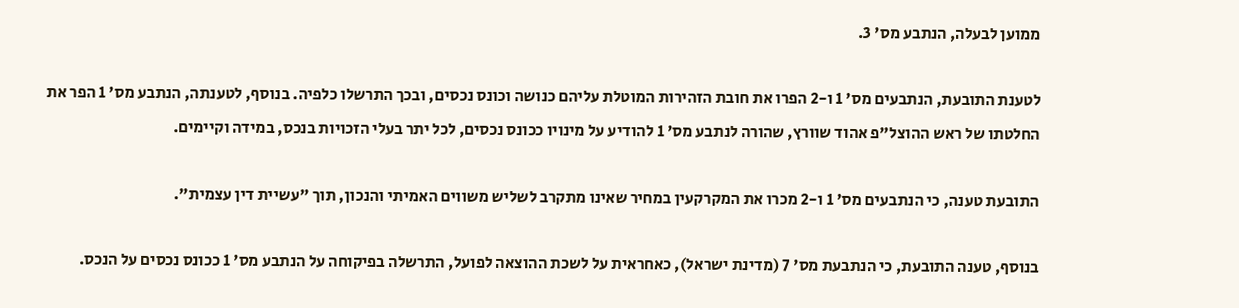ממוען לבעלה, הנתבע מס' 3.

לטענת התובעת, הנתבעים מס' 1 ו-2 הפרו את חובת הזהירות המוטלת עליהם כנושה וכונס נכסים, ובכך התרשלו כלפיה. בנוסף, לטענתה, הנתבע מס' 1 הפר את החלטתו של ראש ההוצל"פ אהוד שוורץ, שהורה לנתבע מס' 1 להודיע על מינויו ככונס נכסים, לכל יתר בעלי הזכויות בנכס, במידה וקיימים.

התובעת טענה, כי הנתבעים מס' 1 ו-2 מכרו את המקרקעין במחיר שאינו מתקרב לשליש משווים האמיתי והנכון, תוך "עשיית דין עצמית".

בנוסף, טענה התובעת, כי הנתבעת מס' 7 (מדינת ישראל), כאחראית על לשכת ההוצאה לפועל, התרשלה בפיקוחה על הנתבע מס' 1 ככונס נכסים על הנכס.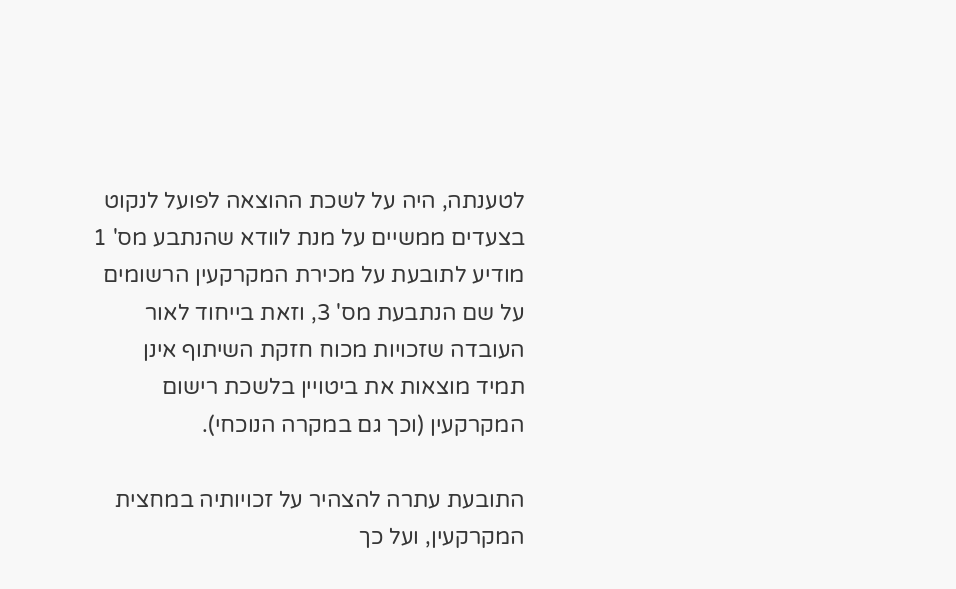לטענתה, היה על לשכת ההוצאה לפועל לנקוט בצעדים ממשיים על מנת לוודא שהנתבע מס' 1 מודיע לתובעת על מכירת המקרקעין הרשומים על שם הנתבעת מס' 3, וזאת בייחוד לאור העובדה שזכויות מכוח חזקת השיתוף אינן תמיד מוצאות את ביטויין בלשכת רישום המקרקעין (וכך גם במקרה הנוכחי).

התובעת עתרה להצהיר על זכויותיה במחצית המקרקעין, ועל כך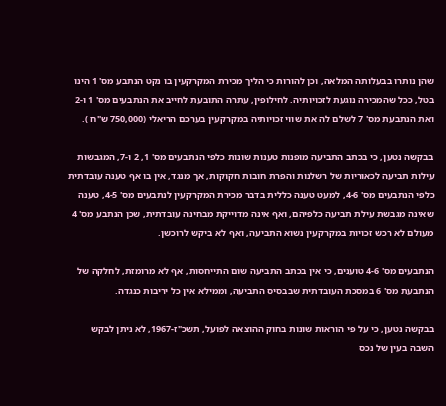שהן נותרו בבעלותה המלאה, וכן להורות כי הליך מכירת המקרקעין בו נקט הנתבע מס' 1 הינו בטל, ככל שהמכירה נוגעת לזכויותיה. לחילופין, עתרה התובעת לחייב את הנתבעים מס' 1 ו-2 ואת הנתבעת מס' 7 לשלם לה את שווי זכויותיה במקרקעין בערכם הריאלי (750,000 ש"ח ).

בבקשה נטען, כי בכתב התביעה מופנות טענות שונות כלפי הנתבעים מס' 1, 2 ו-7, המגבשות עילות תביעה לכאוריות של רשלנות והפרת חובות חקוקות, אך מנגד, אין בו אף טענה עובדתית כלפי הנתבעים מס' 4-6, למעט טענה כללית בדבר מכירת המקרקעין לנתבעים מס' 4-5, טענה שאינה מגבשת עילת תביעה כלפיהם, ואף אינה מדוייקת מבחינה עובדתית, שכן הנתבע מס' 4 מעולם לא רכש זכויות במקרקעין נשוא התביעה, ואף לא ביקש לרוכשן.

הנתבעים מס' 4-6 טוענים, כי אין בכתב התביעה שום התייחסות, אף לא מרומזת, לחלקה של הנתבעת מס' 6 במסכת העובדתית שבבסיס התביעה, וממילא אין כל יריבות כנגדה.

בבקשה נטען, כי על פי הוראות שונות בחוק ההוצאה לפועל, תשכ"ז-1967, לא ניתן לבקש השבה בעין של נכס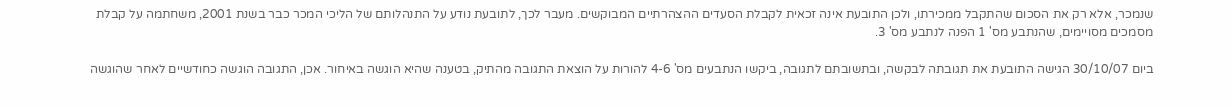שנמכר, אלא רק את הסכום שהתקבל ממכירתו, ולכן התובעת אינה זכאית לקבלת הסעדים ההצהרתיים המבוקשים. מעבר לכך, לתובעת נודע על התנהלותם של הליכי המכר כבר בשנת 2001, משחתמה על קבלת מסמכים מסויימים, שהנתבע מס' 1 הפנה לנתבע מס' 3.

ביום 30/10/07 הגישה התובעת את תגובתה לבקשה, ובתשובתם לתגובה, ביקשו הנתבעים מס' 4-6 להורות על הוצאת התגובה מהתיק, בטענה שהיא הוגשה באיחור. אכן, התגובה הוגשה כחודשיים לאחר שהוגשה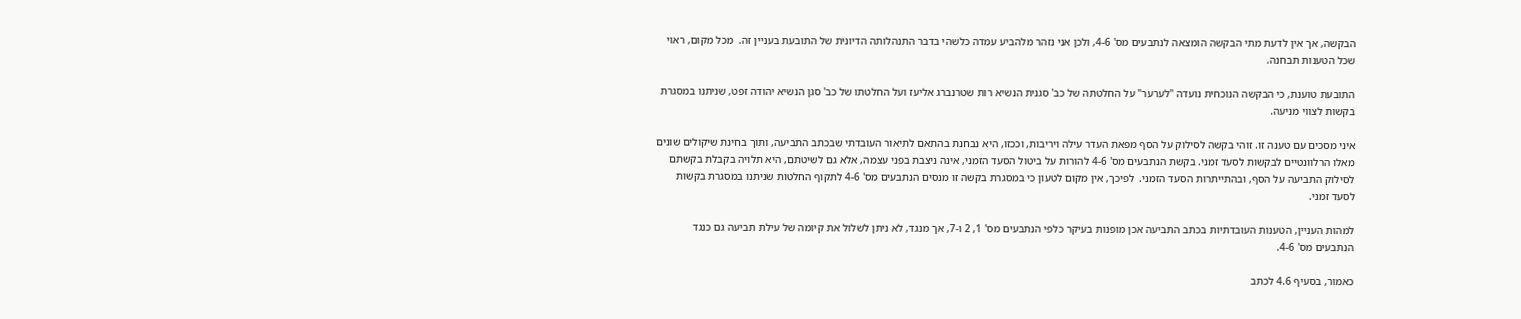הבקשה, אך אין לדעת מתי הבקשה הומצאה לנתבעים מס' 4-6, ולכן אני נזהר מלהביע עמדה כלשהי בדבר התנהלותה הדיונית של התובעת בעניין זה.  מכל מקום, ראוי שכל הטענות תבחנה.

התובעת טוענת, כי הבקשה הנוכחית נועדה "לערער" על החלטתה של כב' סגנית הנשיא רות שטרנברג אליעז ועל החלטתו של כב' סגן הנשיא יהודה זפט, שניתנו במסגרת בקשות לצווי מניעה.

איני מסכים עם טענה זו. זוהי בקשה לסילוק על הסף מפאת העדר עילה ויריבות, וככזו, היא נבחנת בהתאם לתיאור העובדתי שבכתב התביעה, ותוך בחינת שיקולים שונים מאלו הרלוונטיים לבקשות לסעד זמני. בקשת הנתבעים מס' 4-6 להורות על ביטול הסעד הזמני, אינה ניצבת בפני עצמה, אלא גם לשיטתם, היא תלויה בקבלת בקשתם לסילוק התביעה על הסף, ובהתייתרות הסעד הזמני.  לפיכך, אין מקום לטעון כי במסגרת בקשה זו מנסים הנתבעים מס' 4-6 לתקוף החלטות שניתנו במסגרת בקשות לסעד זמני.

למהות העניין, הטענות העובדתיות בכתב התביעה אכן מופנות בעיקר כלפי הנתבעים מס' 1, 2 ו-7, אך מנגד, לא ניתן לשלול את קיומה של עילת תביעה גם כנגד הנתבעים מס' 4-6.

כאמור, בסעיף 4.6 לכתב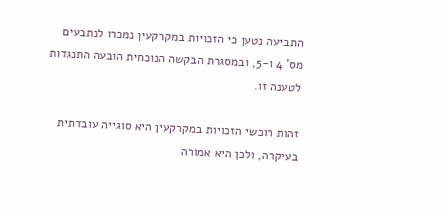התביעה נטען כי הזכויות במקרקעין נמכרו לנתבעים מס' 4 ו-5, ובמסגרת הבקשה הנוכחית הובעה התנגדות לטענה זו.

זהות רוכשי הזכויות במקרקעין היא סוגייה עובדתית בעיקרה, ולכן היא אמורה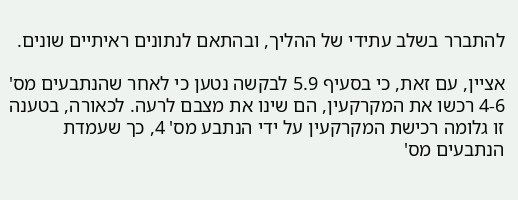להתברר בשלב עתידי של ההליך, ובהתאם לנתונים ראיתיים שונים.

אציין, עם זאת, כי בסעיף 5.9 לבקשה נטען כי לאחר שהנתבעים מס' 4-6 רכשו את המקרקעין, הם שינו את מצבם לרעה. לכאורה, בטענה זו גלומה רכישת המקרקעין על ידי הנתבע מס' 4, כך שעמדת הנתבעים מס'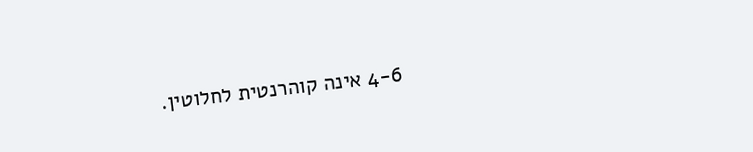4-6 אינה קוהרנטית לחלוטין.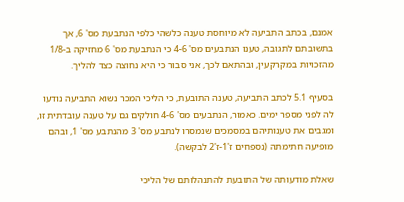אמנם, בכתב התביעה לא מיוחסת טענה כלשהי כלפי הנתבעת מס' 6, אך בתשובתם לתגובה, טענו הנתבעים מס' 4-6 כי הנתבעת מס' 6 מחזיקה ב-1/8 מהזכויות במקרקעין, ובהתאם לכך, אני סבור כי היא נחוצה כצד להליך.

בסעיף 5.1 לכתב התביעה, טענה התובעת, כי הליכי המכר נשוא התביעה נודעו לה לפני מספר ימים. כאמור, הנתבעים מס' 4-6 חולקים גם על טענה עובדתית זו, ומגבים את טענותיהם במסמכים שנמסרו לנתבע מס' 3 מהנתבע מס' 1, ובהם מופיעה חתימתה (נספחים ז'1-ז'2 לבקשה).

שאלת מודעותה של התובעת להתנהלותם של הליכי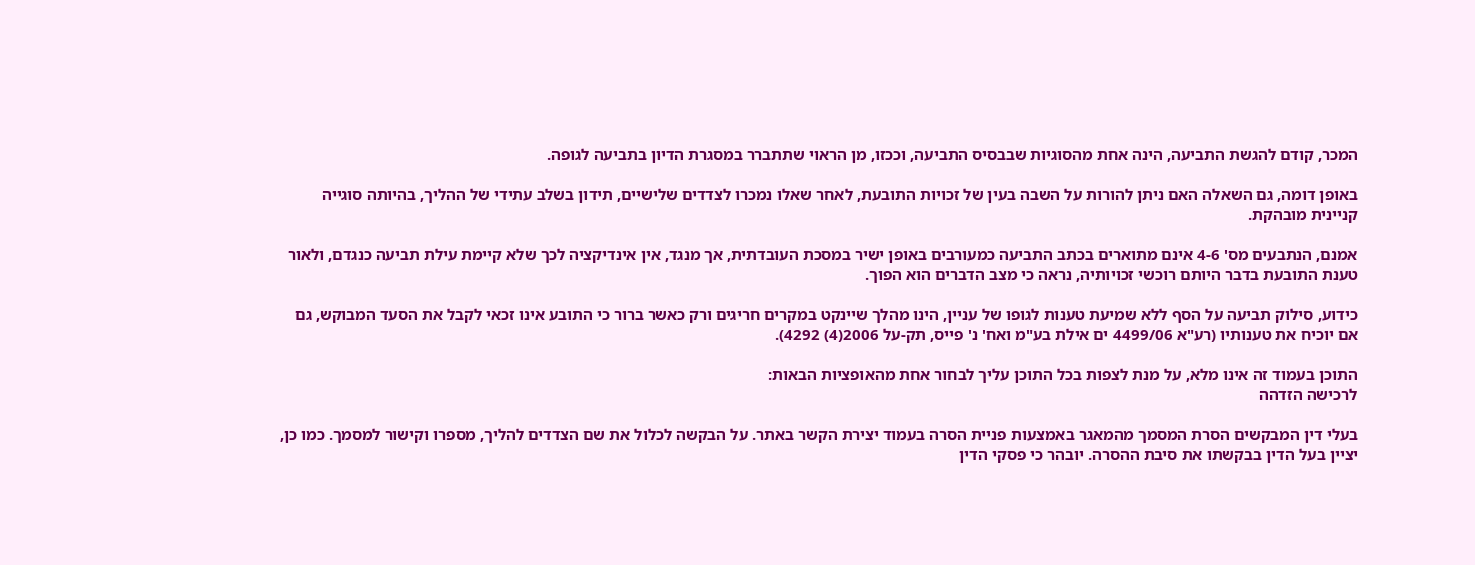המכר, קודם להגשת התביעה, הינה אחת מהסוגיות שבבסיס התביעה, וככזו, מן הראוי שתתברר במסגרת הדיון בתביעה לגופה.

באופן דומה, גם השאלה האם ניתן להורות על השבה בעין של זכויות התובעת, לאחר שאלו נמכרו לצדדים שלישיים, תידון בשלב עתידי של ההליך, בהיותה סוגייה קניינית מובהקת.

אמנם, הנתבעים מס' 4-6 אינם מתוארים בכתב התביעה כמעורבים באופן ישיר במסכת העובדתית, אך מנגד, אין אינדיקציה לכך שלא קיימת עילת תביעה כנגדם, ולאור טענת התובעת בדבר היותם רוכשי זכויותיה, נראה כי מצב הדברים הוא הפוך.

כידוע, סילוק תביעה על הסף ללא שמיעת טענות לגופו של עניין, הינו מהלך שיינקט במקרים חריגים ורק כאשר ברור כי התובע אינו זכאי לקבל את הסעד המבוקש, גם אם יוכיח את טענותיו (רע"א 4499/06 ים אילת בע"מ ואח' נ' פייס, תק-על 2006(4) 4292).

התוכן בעמוד זה אינו מלא, על מנת לצפות בכל התוכן עליך לבחור אחת מהאופציות הבאות:
לרכישה הזדהה

בעלי דין המבקשים הסרת המסמך מהמאגר באמצעות פניית הסרה בעמוד יצירת הקשר באתר. על הבקשה לכלול את שם הצדדים להליך, מספרו וקישור למסמך. כמו כן, יציין בעל הדין בבקשתו את סיבת ההסרה. יובהר כי פסקי הדין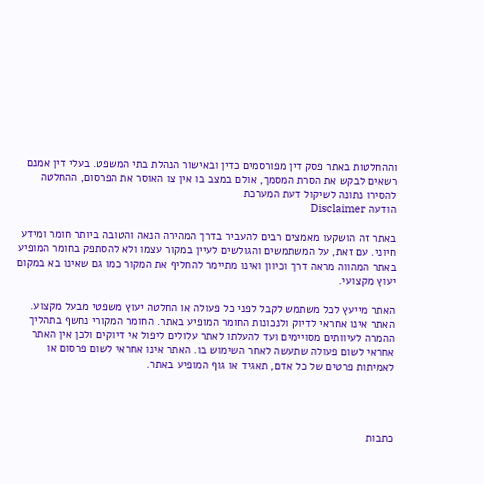וההחלטות באתר פסק דין מפורסמים כדין ובאישור הנהלת בתי המשפט. בעלי דין אמנם רשאים לבקש את הסרת המסמך, אולם במצב בו אין צו האוסר את הפרסום, ההחלטה להסירו נתונה לשיקול דעת המערכת
הודעה Disclaimer

באתר זה הושקעו מאמצים רבים להעביר בדרך המהירה הנאה והטובה ביותר חומר ומידע חיוני. עם זאת, על המשתמשים והגולשים לעיין במקור עצמו ולא להסתפק בחומר המופיע באתר המהווה מראה דרך וכיוון ואינו מתיימר להחליף את המקור כמו גם שאינו בא במקום יעוץ מקצועי.

האתר מייעץ לכל משתמש לקבל לפני כל פעולה או החלטה יעוץ משפטי מבעל מקצוע. האתר אינו אחראי לדיוק ולנכונות החומר המופיע באתר. החומר המקורי נחשף בתהליך ההמרה לעיוותים מסויימים ועד להעלתו לאתר עלולים ליפול אי דיוקים ולכן אין האתר אחראי לשום פעולה שתעשה לאחר השימוש בו. האתר אינו אחראי לשום פרסום או לאמיתות פרטים של כל אדם, תאגיד או גוף המופיע באתר.




כתבות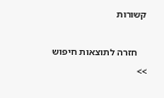קשורות

    חזרה לתוצאות חיפוש >>